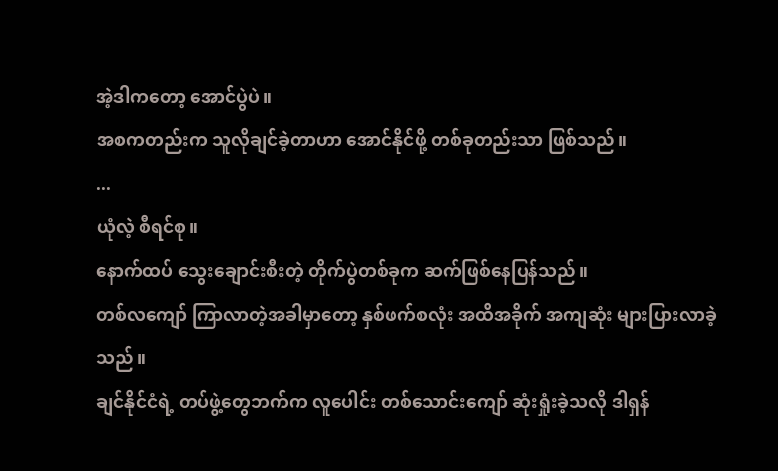အဲ့ဒါကတော့ အောင်ပွဲပဲ။
အစကတည်းက သူလိုချင်ခဲ့တာဟာ အောင်နိုင်ဖို့ တစ်ခုတည်းသာ ဖြစ်သည်။
...
ယုံလဲ့ စီရင်စု။
နောက်ထပ် သွေးချောင်းစီးတဲ့ တိုက်ပွဲတစ်ခုက ဆက်ဖြစ်နေပြန်သည်။
တစ်လကျော် ကြာလာတဲ့အခါမှာတော့ နှစ်ဖက်စလုံး အထိအခိုက် အကျဆုံး များပြားလာခဲ့သည်။
ချင်နိုင်ငံရဲ့ တပ်ဖွဲ့တွေဘက်က လူပေါင်း တစ်သောင်းကျော် ဆုံးရှုံးခဲ့သလို ဒါရှန်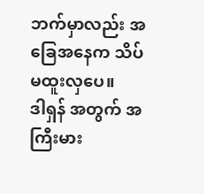ဘက်မှာလည်း အခြေအနေက သိပ်မထူးလှပေ။
ဒါရှန် အတွက် အကြီးမား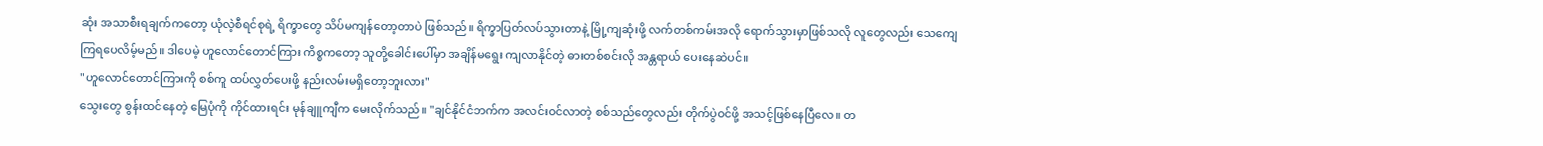ဆုံး အသာစီးရချက်ကတော့ ယုံလဲ့စီရင်စုရဲ့ ရိက္ခာတွေ သိပ်မကျန်တော့တာပဲ ဖြစ်သည်။ ရိက္ခာပြတ်လပ်သွားတာနဲ့ မြို့ကျဆုံးဖို့ လက်တစ်ကမ်းအလို ရောက်သွားမှာဖြစ်သလို လူတွေလည်း သေကျေကြရပေလိမ့်မည်။ ဒါပေမဲ့ ဟူလောင်တောင်ကြား ကိစ္စကတော့ သူတို့ခေါင်းပေါ်မှာ အချိန်မရွေး ကျလာနိုင်တဲ့ ဓားတစ်စင်းလို အန္တရာယ် ပေးနေဆဲပင်။
"ဟူလောင်တောင်ကြားကို စစ်ကူ ထပ်လွှတ်ပေးဖို့ နည်းလမ်းမရှိတော့ဘူးလား"
သွေးတွေ စွန်းထင်နေတဲ့ မြေပုံကို ကိုင်ထားရင်း မုန်ချူကျီက မေးလိုက်သည်။ "ချင်နိုင်ငံဘက်က အလင်းဝင်လာတဲ့ စစ်သည်တွေလည်း တိုက်ပွဲဝင်ဖို့ အသင့်ဖြစ်နေပြီလေ။ တ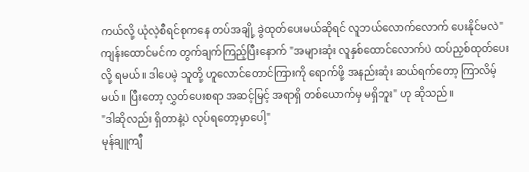ကယ်လို့ ယုံလဲ့စီရင်စုကနေ တပ်အချို့ ခွဲထုတ်ပေးမယ်ဆိုရင် လူဘယ်လောက်လောက် ပေးနိုင်မလဲ"
ကျန်းထောင်မင်က တွက်ချက်ကြည့်ပြီးနောက် "အများဆုံး လူနှစ်ထောင်လောက်ပဲ ထပ်ညှစ်ထုတ်ပေးလို့ ရမယ်။ ဒါပေမဲ့ သူတို့ ဟူလောင်တောင်ကြားကို ရောက်ဖို့ အနည်းဆုံး ဆယ်ရက်တော့ ကြာလိမ့်မယ်။ ပြီးတော့ လွှတ်ပေးစရာ အဆင့်မြင့် အရာရှိ တစ်ယောက်မှ မရှိဘူး" ဟု ဆိုသည်။
"ဒါဆိုလည်း ရှိတာနဲ့ပဲ လုပ်ရတော့မှာပေါ့"
မုန်ချူကျီ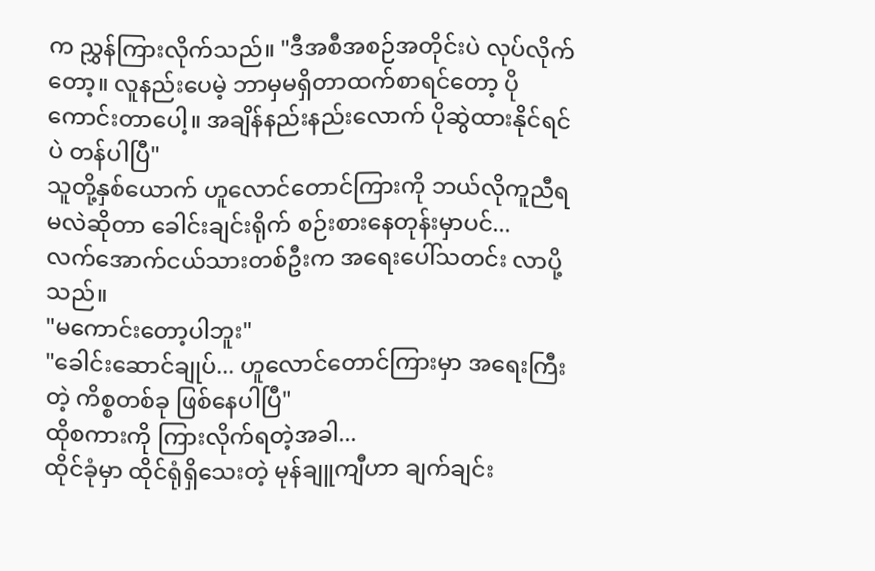က ညွှန်ကြားလိုက်သည်။ "ဒီအစီအစဉ်အတိုင်းပဲ လုပ်လိုက်တော့။ လူနည်းပေမဲ့ ဘာမှမရှိတာထက်စာရင်တော့ ပိုကောင်းတာပေါ့။ အချိန်နည်းနည်းလောက် ပိုဆွဲထားနိုင်ရင်ပဲ တန်ပါပြီ"
သူတို့နှစ်ယောက် ဟူလောင်တောင်ကြားကို ဘယ်လိုကူညီရမလဲဆိုတာ ခေါင်းချင်းရိုက် စဉ်းစားနေတုန်းမှာပင်...
လက်အောက်ငယ်သားတစ်ဦးက အရေးပေါ်သတင်း လာပို့သည်။
"မကောင်းတော့ပါဘူး"
"ခေါင်းဆောင်ချုပ်... ဟူလောင်တောင်ကြားမှာ အရေးကြီးတဲ့ ကိစ္စတစ်ခု ဖြစ်နေပါပြီ"
ထိုစကားကို ကြားလိုက်ရတဲ့အခါ...
ထိုင်ခုံမှာ ထိုင်ရုံရှိသေးတဲ့ မုန်ချူကျီဟာ ချက်ချင်း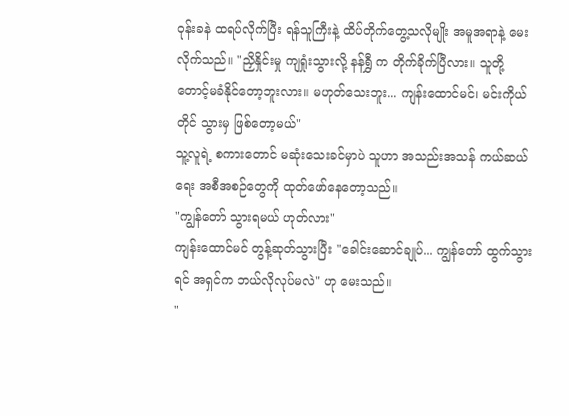ဝုန်းခနဲ ထရပ်လိုက်ပြီး ရန်သူကြီးနဲ့ ထိပ်တိုက်တွေ့သလိုမျိုး အမူအရာနဲ့ မေးလိုက်သည်။ "ညှိနှိုင်းမှု ကျရှုံးသွားလို့ နန်ရွှီ က တိုက်ခိုက်ပြီလား။ သူတို့ တောင့်မခံနိုင်တော့ဘူးလား။ မဟုတ်သေးဘူး... ကျန်းထောင်မင်၊ မင်းကိုယ်တိုင် သွားမှ ဖြစ်တော့မယ်"
သူ့လူရဲ့ စကားတောင် မဆုံးသေးခင်မှာပဲ သူဟာ အသည်းအသန် ကယ်ဆယ်ရေး အစီအစဉ်တွေကို ထုတ်ဖော်နေတော့သည်။
"ကျွန်တော် သွားရမယ် ဟုတ်လား"
ကျန်းထောင်မင် တွန့်ဆုတ်သွားပြီး "ခေါင်းဆောင်ချုပ်... ကျွန်တော် ထွက်သွားရင် အရှင်က ဘယ်လိုလုပ်မလဲ" ဟု မေးသည်။
"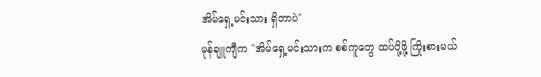အိမ်ရှေ့မင်းသား ရှိတာပဲ"
မုန်ချူကျီက "အိမ်ရှေ့မင်းသားက စစ်ကူတွေ ထပ်ပို့ဖို့ ကြိုးစားမယ်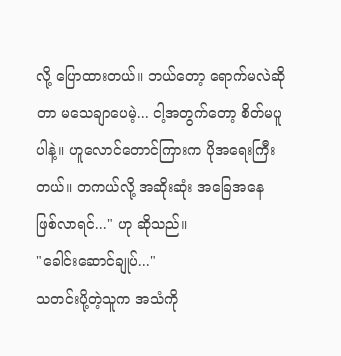လို့ ပြောထားတယ်။ ဘယ်တော့ ရောက်မလဲဆိုတာ မသေချာပေမဲ့... ငါ့အတွက်တော့ စိတ်မပူပါနဲ့။ ဟူလောင်တောင်ကြားက ပိုအရေးကြီးတယ်။ တကယ်လို့ အဆိုးဆုံး အခြေအနေ ဖြစ်လာရင်..." ဟု ဆိုသည်။
"ခေါင်းဆောင်ချုပ်..."
သတင်းပို့တဲ့သူက အသံကို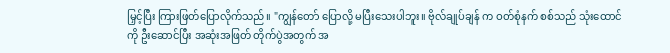မြှင့်ပြီး ကြားဖြတ်ပြောလိုက်သည်။ "ကျွန်တော် ပြောလို့ မပြီးသေးပါဘူး။ ဗိုလ်ချုပ်ချန် က ဝတ်စုံနက် စစ်သည် သုံးထောင်ကို ဦးဆောင်ပြီး အဆုံးအဖြတ် တိုက်ပွဲအတွက် အ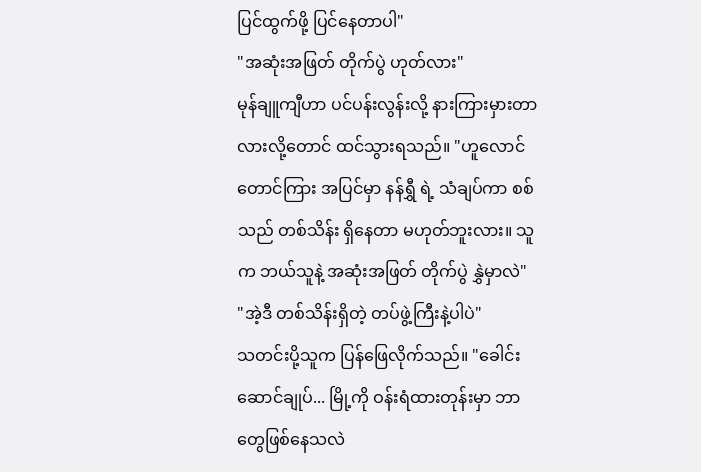ပြင်ထွက်ဖို့ ပြင်နေတာပါ"
"အဆုံးအဖြတ် တိုက်ပွဲ ဟုတ်လား"
မုန်ချူကျီဟာ ပင်ပန်းလွန်းလို့ နားကြားမှားတာလားလို့တောင် ထင်သွားရသည်။ "ဟူလောင်တောင်ကြား အပြင်မှာ နန်ရွှီ ရဲ့ သံချပ်ကာ စစ်သည် တစ်သိန်း ရှိနေတာ မဟုတ်ဘူးလား။ သူက ဘယ်သူနဲ့ အဆုံးအဖြတ် တိုက်ပွဲ နွှဲမှာလဲ"
"အဲ့ဒီ တစ်သိန်းရှိတဲ့ တပ်ဖွဲ့ကြီးနဲ့ပါပဲ"
သတင်းပို့သူက ပြန်ဖြေလိုက်သည်။ "ခေါင်းဆောင်ချုပ်... မြို့ကို ဝန်းရံထားတုန်းမှာ ဘာတွေဖြစ်နေသလဲ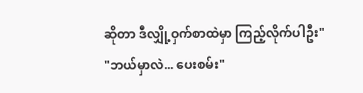ဆိုတာ ဒီလျှို့ဝှက်စာထဲမှာ ကြည့်လိုက်ပါဦး"
"ဘယ်မှာလဲ... ပေးစမ်း"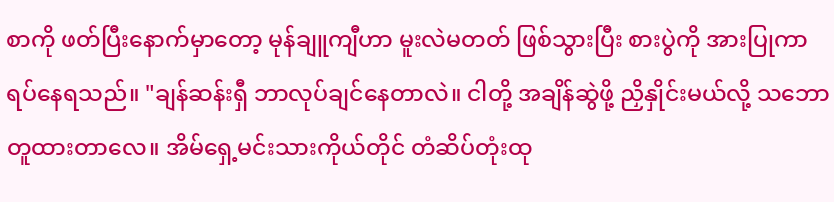စာကို ဖတ်ပြီးနောက်မှာတော့ မုန်ချူကျီဟာ မူးလဲမတတ် ဖြစ်သွားပြီး စားပွဲကို အားပြုကာ ရပ်နေရသည်။ "ချန်ဆန်းရှီ ဘာလုပ်ချင်နေတာလဲ။ ငါတို့ အချိန်ဆွဲဖို့ ညှိနှိုင်းမယ်လို့ သဘောတူထားတာလေ။ အိမ်ရှေ့မင်းသားကိုယ်တိုင် တံဆိပ်တုံးထု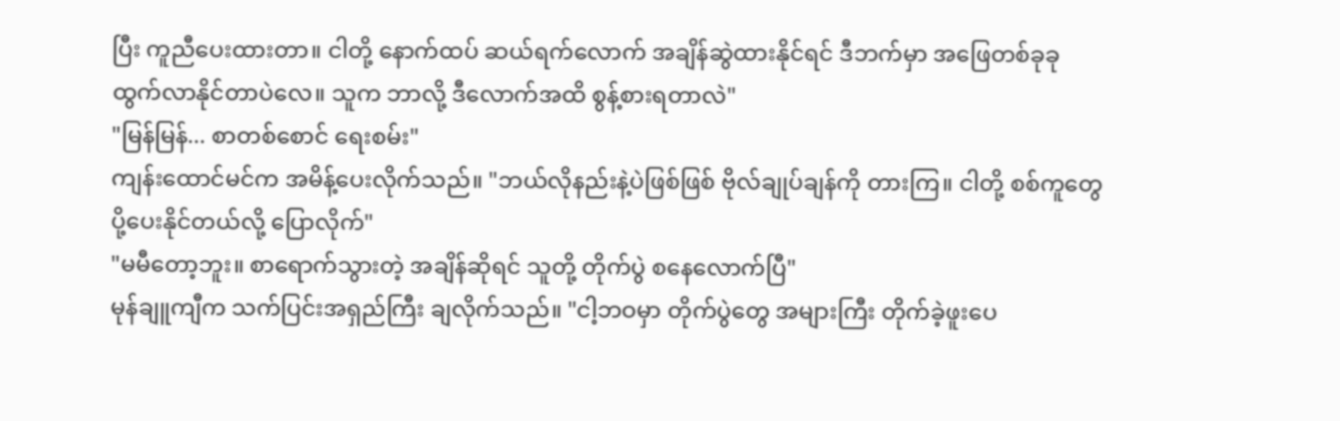ပြီး ကူညီပေးထားတာ။ ငါတို့ နောက်ထပ် ဆယ်ရက်လောက် အချိန်ဆွဲထားနိုင်ရင် ဒီဘက်မှာ အဖြေတစ်ခုခု ထွက်လာနိုင်တာပဲလေ။ သူက ဘာလို့ ဒီလောက်အထိ စွန့်စားရတာလဲ"
"မြန်မြန်... စာတစ်စောင် ရေးစမ်း"
ကျန်းထောင်မင်က အမိန့်ပေးလိုက်သည်။ "ဘယ်လိုနည်းနဲ့ပဲဖြစ်ဖြစ် ဗိုလ်ချုပ်ချန်ကို တားကြ။ ငါတို့ စစ်ကူတွေ ပို့ပေးနိုင်တယ်လို့ ပြောလိုက်"
"မမီတော့ဘူး။ စာရောက်သွားတဲ့ အချိန်ဆိုရင် သူတို့ တိုက်ပွဲ စနေလောက်ပြီ"
မုန်ချူကျီက သက်ပြင်းအရှည်ကြီး ချလိုက်သည်။ "ငါ့ဘဝမှာ တိုက်ပွဲတွေ အများကြီး တိုက်ခဲ့ဖူးပေ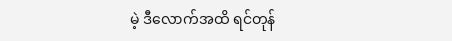မဲ့ ဒီလောက်အထိ ရင်တုန်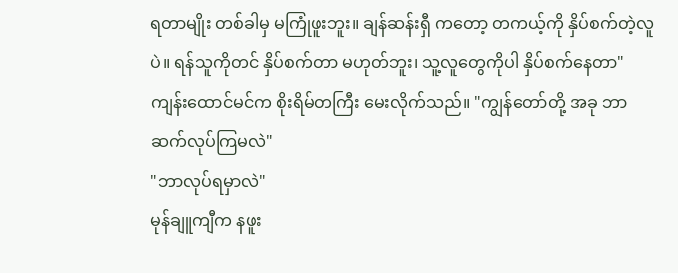ရတာမျိုး တစ်ခါမှ မကြုံဖူးဘူး။ ချန်ဆန်းရှီ ကတော့ တကယ့်ကို နှိပ်စက်တဲ့လူပဲ။ ရန်သူကိုတင် နှိပ်စက်တာ မဟုတ်ဘူး၊ သူ့လူတွေကိုပါ နှိပ်စက်နေတာ"
ကျန်းထောင်မင်က စိုးရိမ်တကြီး မေးလိုက်သည်။ "ကျွန်တော်တို့ အခု ဘာဆက်လုပ်ကြမလဲ"
"ဘာလုပ်ရမှာလဲ"
မုန်ချူကျီက နဖူး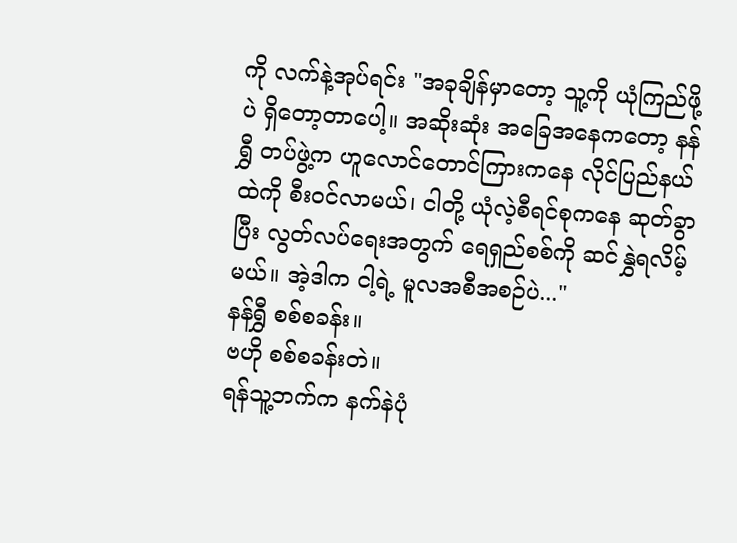ကို လက်နဲ့အုပ်ရင်း "အခုချိန်မှာတော့ သူ့ကို ယုံကြည်ဖို့ပဲ ရှိတော့တာပေါ့။ အဆိုးဆုံး အခြေအနေကတော့ နန်ရွှီ တပ်ဖွဲ့က ဟူလောင်တောင်ကြားကနေ လိုင်ပြည်နယ်ထဲကို စီးဝင်လာမယ်၊ ငါတို့ ယုံလဲ့စီရင်စုကနေ ဆုတ်ခွာပြီး လွတ်လပ်ရေးအတွက် ရေရှည်စစ်ကို ဆင်နွှဲရလိမ့်မယ်။ အဲ့ဒါက ငါ့ရဲ့ မူလအစီအစဉ်ပဲ..."
နန်ရွှီ စစ်စခန်း။
ဗဟို စစ်စခန်းတဲ။
ရန်သူ့ဘက်က နက်နဲပုံ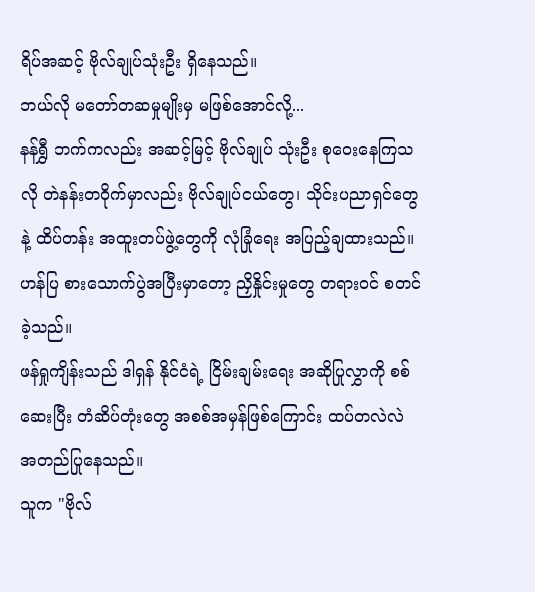ရိပ်အဆင့် ဗိုလ်ချုပ်သုံးဦး ရှိနေသည်။
ဘယ်လို မတော်တဆမှုမျိုးမှ မဖြစ်အောင်လို့...
နန်ရွှီ ဘက်ကလည်း အဆင့်မြင့် ဗိုလ်ချုပ် သုံးဦး စုဝေးနေကြသလို တဲနန်းတဝိုက်မှာလည်း ဗိုလ်ချုပ်ငယ်တွေ၊ သိုင်းပညာရှင်တွေနဲ့ ထိပ်တန်း အထူးတပ်ဖွဲ့တွေကို လုံခြုံရေး အပြည့်ချထားသည်။
ဟန်ပြ စားသောက်ပွဲအပြီးမှာတော့ ညှိနှိုင်းမှုတွေ တရားဝင် စတင်ခဲ့သည်။
ဖန်ရှုကျိန်းသည် ဒါရှန် နိုင်ငံရဲ့ ငြိမ်းချမ်းရေး အဆိုပြုလွှာကို စစ်ဆေးပြီး တံဆိပ်တုံးတွေ အစစ်အမှန်ဖြစ်ကြောင်း ထပ်တလဲလဲ အတည်ပြုနေသည်။
သူက "ဗိုလ်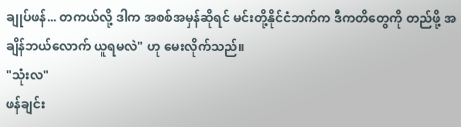ချုပ်ဖန်... တကယ်လို့ ဒါက အစစ်အမှန်ဆိုရင် မင်းတို့နိုင်ငံဘက်က ဒီကတိတွေကို တည်ဖို့ အချိန်ဘယ်လောက် ယူရမလဲ" ဟု မေးလိုက်သည်။
"သုံးလ"
ဖန်ချင်း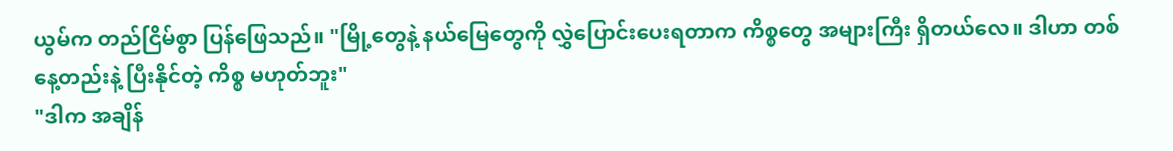ယွမ်က တည်ငြိမ်စွာ ပြန်ဖြေသည်။ "မြို့တွေနဲ့ နယ်မြေတွေကို လွှဲပြောင်းပေးရတာက ကိစ္စတွေ အများကြီး ရှိတယ်လေ။ ဒါဟာ တစ်နေ့တည်းနဲ့ ပြီးနိုင်တဲ့ ကိစ္စ မဟုတ်ဘူး"
"ဒါက အချိန်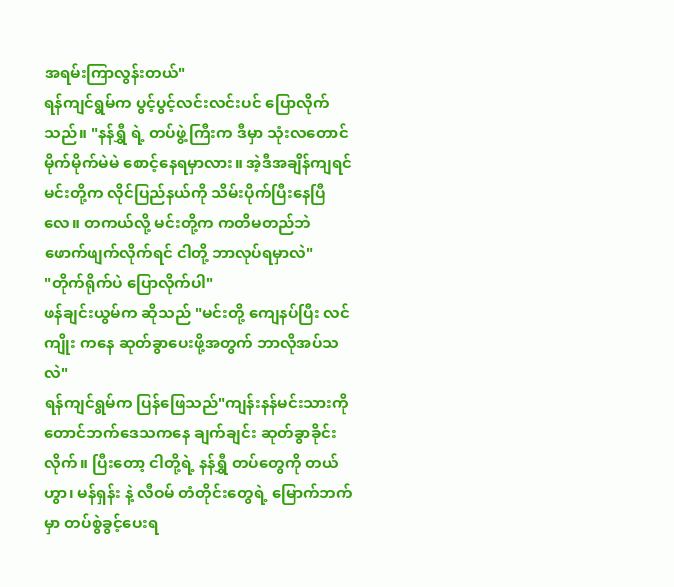အရမ်းကြာလွန်းတယ်"
ရန်ကျင်ရွမ်က ပွင့်ပွင့်လင်းလင်းပင် ပြောလိုက်သည်။ "နန်ရွှီ ရဲ့ တပ်ဖွဲ့ကြီးက ဒီမှာ သုံးလတောင် မိုက်မိုက်မဲမဲ စောင့်နေရမှာလား။ အဲ့ဒီအချိန်ကျရင် မင်းတို့က လိုင်ပြည်နယ်ကို သိမ်းပိုက်ပြီးနေပြီလေ။ တကယ်လို့ မင်းတို့က ကတိမတည်ဘဲ ဖောက်ဖျက်လိုက်ရင် ငါတို့ ဘာလုပ်ရမှာလဲ"
"တိုက်ရိုက်ပဲ ပြောလိုက်ပါ"
ဖန်ချင်းယွမ်က ဆိုသည် "မင်းတို့ ကျေနပ်ပြီး လင်ကျိုး ကနေ ဆုတ်ခွာပေးဖို့အတွက် ဘာလိုအပ်သလဲ"
ရန်ကျင်ရွမ်က ပြန်ဖြေသည်"ကျန်းနန်မင်းသားကို တောင်ဘက်ဒေသကနေ ချက်ချင်း ဆုတ်ခွာခိုင်းလိုက်။ ပြီးတော့ ငါတို့ရဲ့ နန်ရွှီ တပ်တွေကို တယ်ဟွာ၊ မန်ရှန်း နဲ့ လီဝမ် တံတိုင်းတွေရဲ့ မြောက်ဘက်မှာ တပ်စွဲခွင့်ပေးရ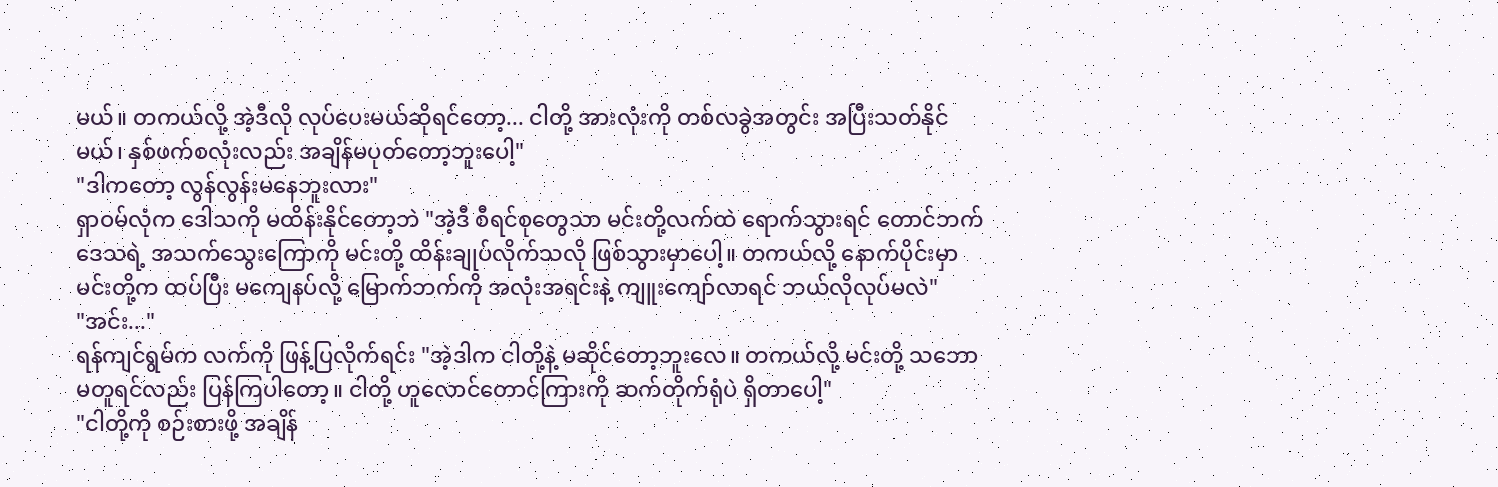မယ်။ တကယ်လို့ အဲ့ဒီလို လုပ်ပေးမယ်ဆိုရင်တော့... ငါတို့ အားလုံးကို တစ်လခွဲအတွင်း အပြီးသတ်နိုင်မယ်၊ နှစ်ဖက်စလုံးလည်း အချိန်မပုတ်တော့ဘူးပေါ့"
"ဒါကတော့ လွန်လွန်းမနေဘူးလား"
ရှာဝမ်လုံက ဒေါသကို မထိန်းနိုင်တော့ဘဲ "အဲ့ဒီ စီရင်စုတွေသာ မင်းတို့လက်ထဲ ရောက်သွားရင် တောင်ဘက်ဒေသရဲ့ အသက်သွေးကြောကို မင်းတို့ ထိန်းချုပ်လိုက်သလို ဖြစ်သွားမှာပေါ့။ တကယ်လို့ နောက်ပိုင်းမှာ မင်းတို့က ထပ်ပြီး မကျေနပ်လို့ မြောက်ဘက်ကို အလုံးအရင်းနဲ့ ကျူးကျော်လာရင် ဘယ်လိုလုပ်မလဲ"
"အင်း..."
ရန်ကျင်ရွမ်က လက်ကို ဖြန့်ပြလိုက်ရင်း "အဲ့ဒါက ငါတို့နဲ့ မဆိုင်တော့ဘူးလေ။ တကယ်လို့ မင်းတို့ သဘောမတူရင်လည်း ပြန်ကြပါတော့။ ငါတို့ ဟူလောင်တောင်ကြားကို ဆက်တိုက်ရုံပဲ ရှိတာပေါ့"
"ငါတို့ကို စဉ်းစားဖို့ အချိန်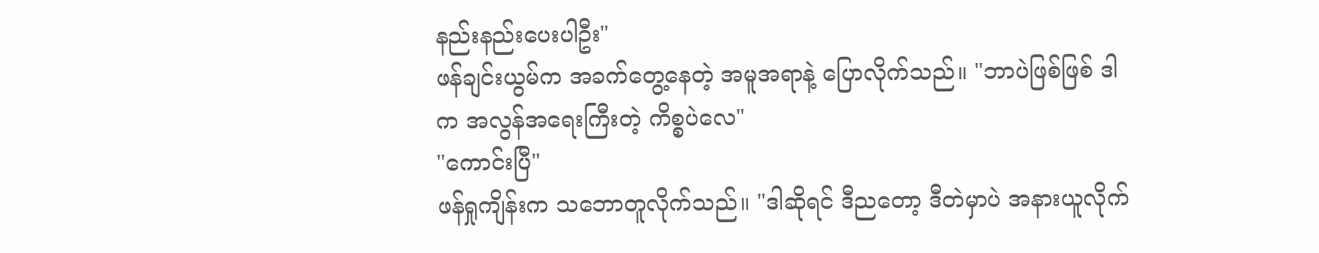နည်းနည်းပေးပါဦး"
ဖန်ချင်းယွမ်က အခက်တွေ့နေတဲ့ အမူအရာနဲ့ ပြောလိုက်သည်။ "ဘာပဲဖြစ်ဖြစ် ဒါက အလွန်အရေးကြီးတဲ့ ကိစ္စပဲလေ"
"ကောင်းပြီ"
ဖန်ရှုကျိန်းက သဘောတူလိုက်သည်။ "ဒါဆိုရင် ဒီညတော့ ဒီတဲမှာပဲ အနားယူလိုက်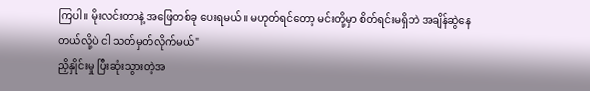ကြပါ။ မိုးလင်းတာနဲ့ အဖြေတစ်ခု ပေးရမယ်။ မဟုတ်ရင်တော့ မင်းတို့မှာ စိတ်ရင်းမရှိဘဲ အချိန်ဆွဲနေတယ်လို့ပဲ ငါ သတ်မှတ်လိုက်မယ်"
ညှိနှိုင်းမှု ပြီးဆုံးသွားတဲ့အ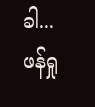ခါ...
ဖန်ရှု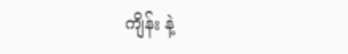ကျိန်း နဲ့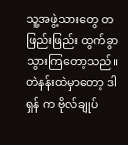သူ့အဖွဲ့သားတွေ တဖြည်းဖြည်း ထွက်ခွာသွားကြတော့သည်။
တဲနန်းထဲမှာတော့ ဒါရှန် က ဗိုလ်ချုပ်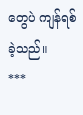တွေပဲ ကျန်ရစ်ခဲ့သည်။
***